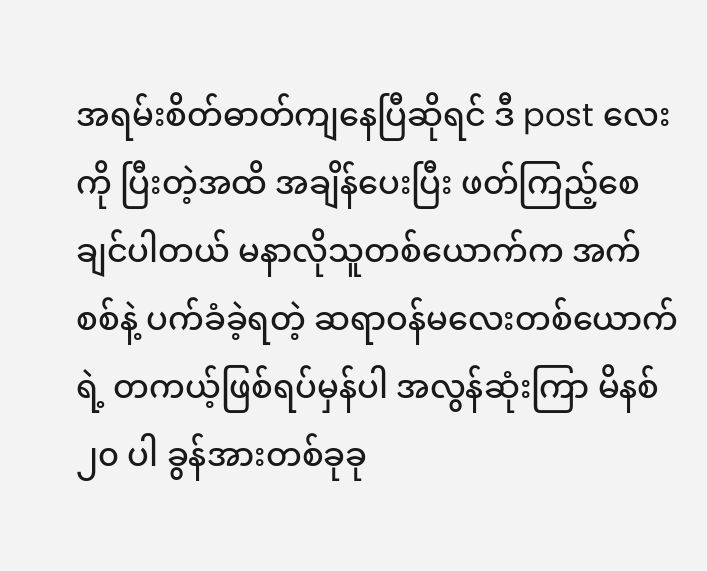အရမ်းစိတ်ဓာတ်ကျနေပြီဆိုရင် ဒီ post လေးကို ပြီးတဲ့အထိ အချိန်ပေးပြီး ဖတ်ကြည့်စေချင်ပါတယ် မနာလိုသူတစ်ယောက်က အက်စစ်နဲ့ ပက်ခံခဲ့ရတဲ့ ဆရာဝန်မလေးတစ်ယောက်ရဲ့ တကယ့်ဖြစ်ရပ်မှန်ပါ အလွန်ဆုံးကြာ မိနစ် ၂၀ ပါ ခွန်အားတစ်ခုခု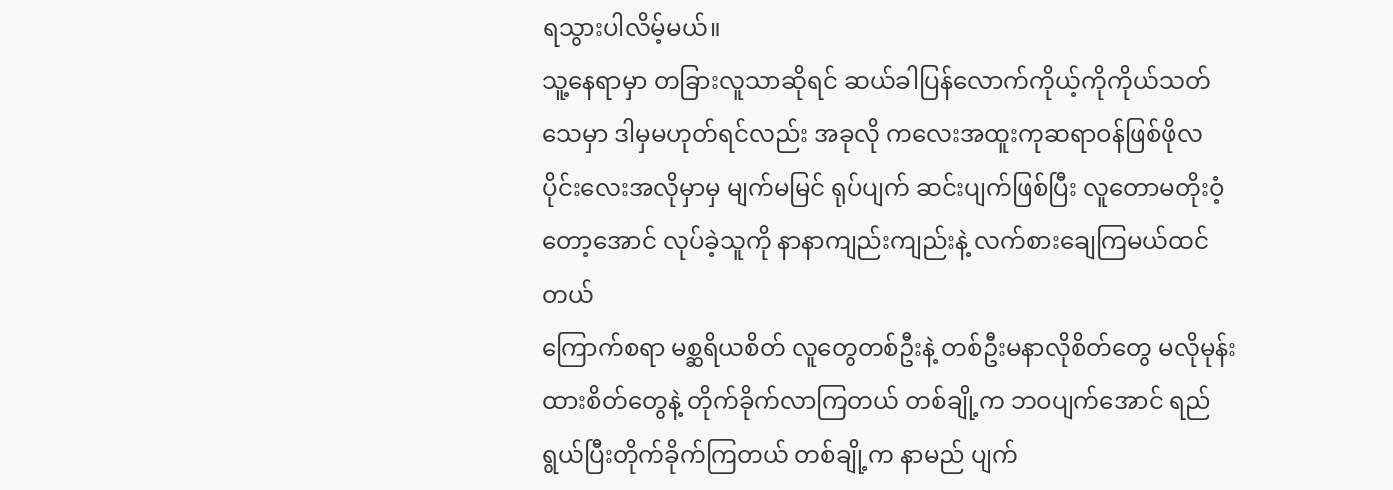ရသွားပါလိမ့်မယ်။
သူ့နေရာမှာ တခြားလူသာဆိုရင် ဆယ်ခါပြန်လောက်ကိုယ့်ကိုကိုယ်သတ်သေမှာ ဒါမှမဟုတ်ရင်လည်း အခုလို ကလေးအထူးကုဆရာဝန်ဖြစ်ဖိုလပိုင်းလေးအလိုမှာမှ မျက်မမြင် ရုပ်ပျက် ဆင်းပျက်ဖြစ်ပြီး လူတောမတိုးဝံ့တော့အောင် လုပ်ခဲ့သူကို နာနာကျည်းကျည်းနဲ့ လက်စားချေကြမယ်ထင်တယ်
ကြောက်စရာ မစ္ဆရိယစိတ် လူတွေတစ်ဦးနဲ့ တစ်ဦးမနာလိုစိတ်တွေ မလိုမုန်းထားစိတ်တွေနဲ့ တိုက်ခိုက်လာကြတယ် တစ်ချို့က ဘဝပျက်အောင် ရည်ရွယ်ပြီးတိုက်ခိုက်ကြတယ် တစ်ချို့က နာမည် ပျက်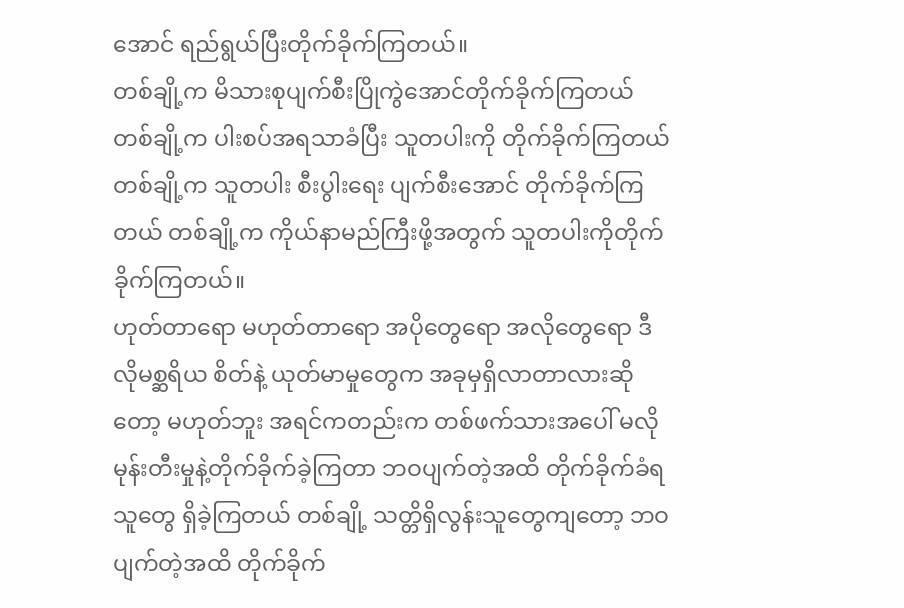အောင် ရည်ရွယ်ပြီးတိုက်ခိုက်ကြတယ်။
တစ်ချို့က မိသားစုပျက်စီးပြိုကွဲအောင်တိုက်ခိုက်ကြတယ် တစ်ချို့က ပါးစပ်အရသာခံပြီး သူတပါးကို တိုက်ခိုက်ကြတယ် တစ်ချို့က သူတပါး စီးပွါးရေး ပျက်စီးအောင် တိုက်ခိုက်ကြတယ် တစ်ချို့က ကိုယ်နာမည်ကြီးဖို့အတွက် သူတပါးကိုတိုက်ခိုက်ကြတယ်။
ဟုတ်တာရော မဟုတ်တာရော အပိုတွေရော အလိုတွေရော ဒီလိုမစ္ဆရိယ စိတ်နဲ့ ယုတ်မာမှုတွေက အခုမှရှိလာတာလားဆိုတော့ မဟုတ်ဘူး အရင်ကတည်းက တစ်ဖက်သားအပေါ် မလိုမုန်းတီးမှုနဲ့တိုက်ခိုက်ခဲ့ကြတာ ဘဝပျက်တဲ့အထိ တိုက်ခိုက်ခံရသူတွေ ရှိခဲ့ကြတယ် တစ်ချို့ သတ္တိရှိလွန်းသူတွေကျတော့ ဘဝပျက်တဲ့အထိ တိုက်ခိုက်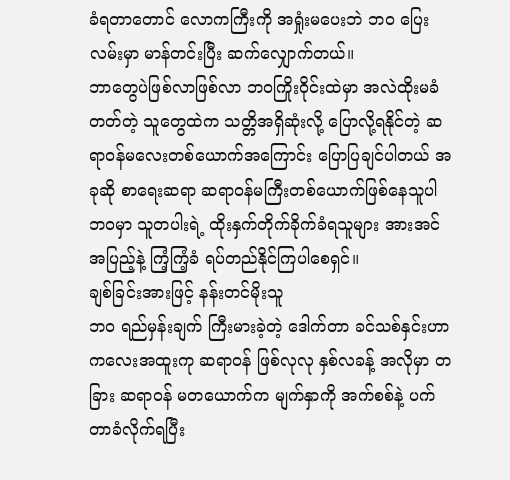ခံရတာတောင် လောကကြီးကို အရှုံးမပေးဘဲ ဘဝ ပြေးလမ်းမှာ မာန်တင်းပြီး ဆက်လျှောက်တယ်။
ဘာတွေပဲဖြစ်လာဖြစ်လာ ဘဝကြိုးဝိုင်းထဲမှာ အလဲထိုးမခံတတ်တဲ့ သူတွေထဲက သတ္တိအရှိဆုံးလို့ ပြောလို့ရနိုင်တဲ့ ဆရာဝန်မလေးတစ်ယောက်အကြောင်း ပြောပြချင်ပါတယ် အခုဆို စာရေးဆရာ ဆရာဝန်မကြီးတစ်ယောက်ဖြစ်နေသူပါ ဘဝမှာ သူတပါးရဲ့ ထိုးနှက်တိုက်ခိုက်ခံရသူများ အားအင်အပြည့်နဲ့ ကြံ့ကြံ့ခံ ရပ်တည်နိုင်ကြပါစေရှင်။
ချစ်ခြင်းအားဖြင့် နန်းတင်မိုးသူ
ဘဝ ရည်မှန်းချက် ကြီးမားခဲ့တဲ့ ဒေါက်တာ ခင်သစ်နှင်းဟာ ကလေးအထူးကု ဆရာဝန် ဖြစ်လုလု နှစ်လခန့် အလိုမှာ တခြား ဆရာဝန် မတယောက်က မျက်နှာကို အက်စစ်နဲ့ ပက်တာခံလိုက်ရပြီး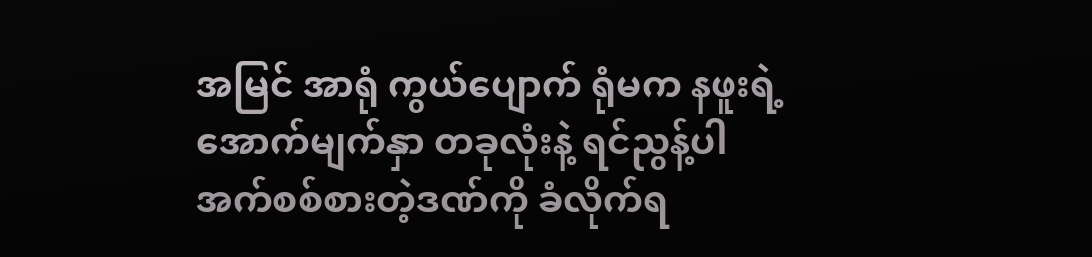အမြင် အာရုံ ကွယ်ပျောက် ရုံမက နဖူးရဲ့ အောက်မျက်နှာ တခုလုံးနဲ့ ရင်ညွန့်ပါ အက်စစ်စားတဲ့ဒဏ်ကို ခံလိုက်ရ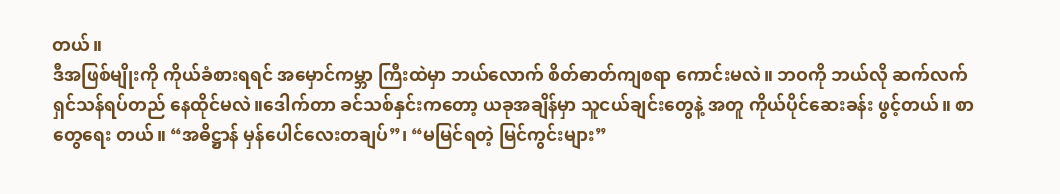တယ်။
ဒီအဖြစ်မျိုးကို ကိုယ်ခံစားရရင် အမှောင်ကမ္ဘာ ကြီးထဲမှာ ဘယ်လောက် စိတ်ဓာတ်ကျစရာ ကောင်းမလဲ။ ဘဝကို ဘယ်လို ဆက်လက် ရှင်သန်ရပ်တည် နေထိုင်မလဲ။ဒေါက်တာ ခင်သစ်နှင်းကတော့ ယခုအချိန်မှာ သူငယ်ချင်းတွေနဲ့ အတူ ကိုယ်ပိုင်ဆေးခန်း ဖွင့်တယ်။ စာတွေရေး တယ်။ “အဓိဋ္ဌာန် မှန်ပေါင်လေးတချပ်”၊ “မမြင်ရတဲ့ မြင်ကွင်းများ”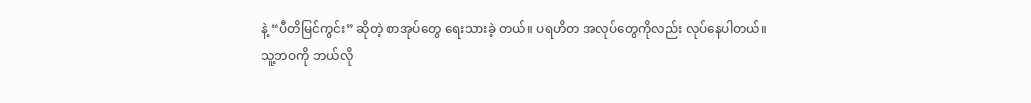နဲ့ “ပီတိမြင်ကွင်း” ဆိုတဲ့ စာအုပ်တွေ ရေးသားခဲ့ တယ်။ ပရဟိတ အလုပ်တွေကိုလည်း လုပ်နေပါတယ်။
သူ့ဘဝကို ဘယ်လို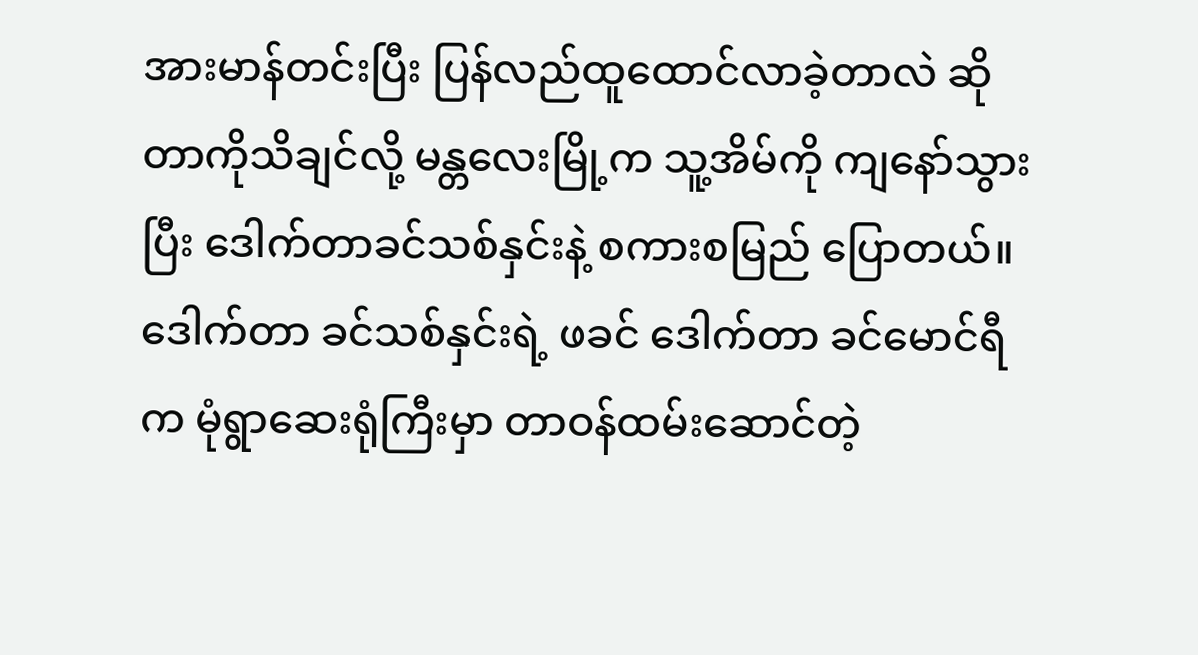အားမာန်တင်းပြီး ပြန်လည်ထူထောင်လာခဲ့တာလဲ ဆိုတာကိုသိချင်လို့ မန္တလေးမြို့က သူ့အိမ်ကို ကျနော်သွားပြီး ဒေါက်တာခင်သစ်နှင်းနဲ့ စကားစမြည် ပြောတယ်။ဒေါက်တာ ခင်သစ်နှင်းရဲ့ ဖခင် ဒေါက်တာ ခင်မောင်ရီက မုံရွာဆေးရုံကြီးမှာ တာဝန်ထမ်းဆောင်တဲ့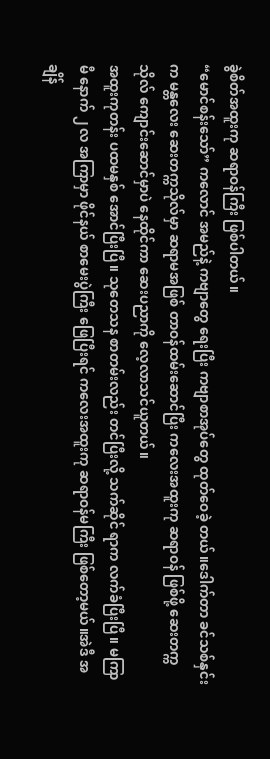ခွဲစိတ်အထူးကု ဆရာဝန်ကြီး ဖြစ်ပါတယ်။
“မောင်စန်းသော်” ကလောင် အမည်နဲ့ ကဗျာတွေ ရေးပြီး ကဗျာစာအုပ်တွေ ထုတ်ဝေခဲ့ တယ်။ဒေါက်တာ ခင်သစ်နှင်းက မန္တလေး ဆေးတက္ကသိုလ်မှာ ဆရာမအဖြစ် တာဝန်ထမ်းဆောင်ပြီး ကလေးအထူးကု ဆရာဝန် ဖြစ်ဖို့ ဆေးတက္ကသိုလ် ကျောင်းဆောင်မှာပဲ နေထိုင်ကာ ဆေးပညာကို လေ့လာသင်ယူတယ်။
အထူးကုတန်း ပထမနှစ် အောင်ပြီးပြီ။ သုတေသန စာတမ်းလည်း တင်ပြီးလို့ သက်ဆိုင် ရာက လက်ခံပြီးပြီ။ မကြာမီ နောက် ၂ လ အကြာမှာ ဖိုင်နယ် စာမေးပွဲကြီး ဖြေပြီးရင် ကလေးအထူးကု ဆရာဝန်မကြီး ဖြစ်တော့မယ်။အဲဒီ အချိန်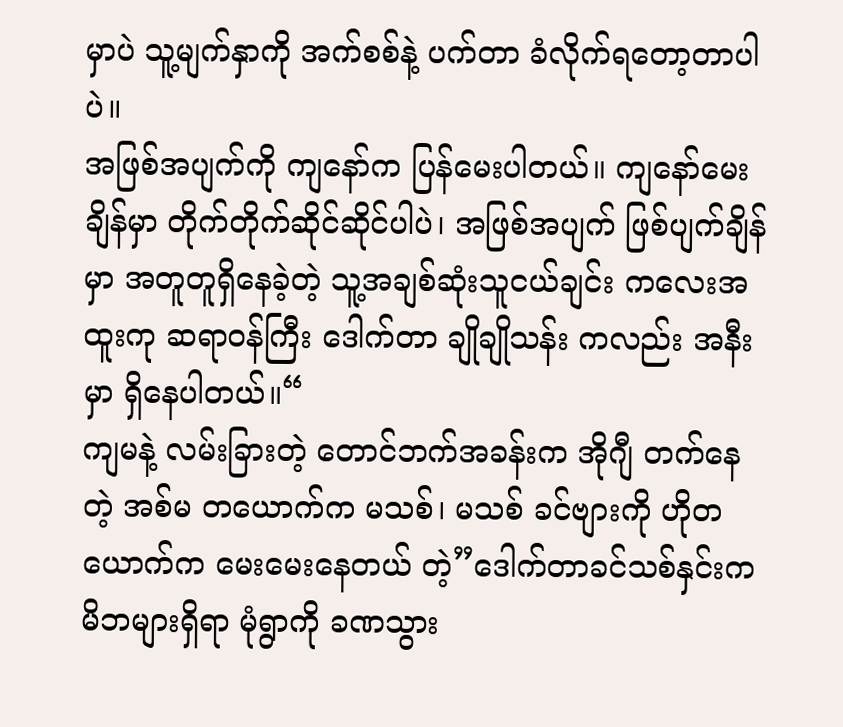မှာပဲ သူ့မျက်နှာကို အက်စစ်နဲ့ ပက်တာ ခံလိုက်ရတော့တာပါပဲ။
အဖြစ်အပျက်ကို ကျနော်က ပြန်မေးပါတယ်။ ကျနော်မေးချိန်မှာ တိုက်တိုက်ဆိုင်ဆိုင်ပါပဲ၊ အဖြစ်အပျက် ဖြစ်ပျက်ချိန်မှာ အတူတူရှိနေခဲ့တဲ့ သူ့အချစ်ဆုံးသူငယ်ချင်း ကလေးအထူးကု ဆရာဝန်ကြီး ဒေါက်တာ ချိုချိုသန်း ကလည်း အနီးမှာ ရှိနေပါတယ်။“
ကျမနဲ့ လမ်းခြားတဲ့ တောင်ဘက်အခန်းက အိုဂျီ တက်နေတဲ့ အစ်မ တယောက်က မသစ်၊ မသစ် ခင်ဗျားကို ဟိုတယောက်က မေးမေးနေတယ် တဲ့”ဒေါက်တာခင်သစ်နှင်းက မိဘများရှိရာ မုံရွာကို ခဏသွား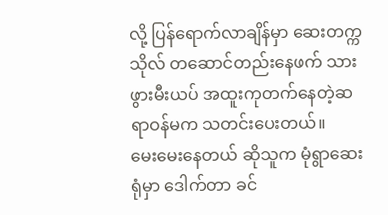လို့ ပြန်ရောက်လာချိန်မှာ ဆေးတက္ကသိုလ် တဆောင်တည်းနေဖက် သားဖွားမီးယပ် အထူးကုတက်နေတဲ့ဆရာဝန်မက သတင်းပေးတယ်။
မေးမေးနေတယ် ဆိုသူက မုံရွာဆေးရုံမှာ ဒေါက်တာ ခင်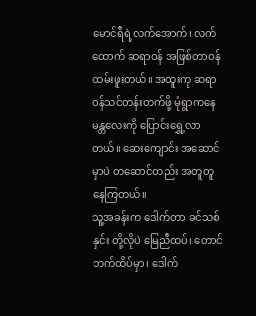မောင်ရီရဲ့လက်အောက်၊ လက်ထောက် ဆရာဝန် အဖြစ်တာဝန် ထမ်းဖူးတယ်။ အထူးကု ဆရာဝန်သင်တန်းတက်ဖို့ မုံရွာကနေ မန္တလေးကို ပြောင်းရွှေ့လာတယ်။ ဆေးကျောင်း အဆောင်မှာပဲ တဆောင်တည်း အတူတူနေကြတယ်။
သူ့အခန်းက ဒေါက်တာ ခင်သစ်နှင်း တို့လိုပဲ မြေညီထပ်၊ တောင်ဘက်ထိပ်မှာ၊ ဒေါက်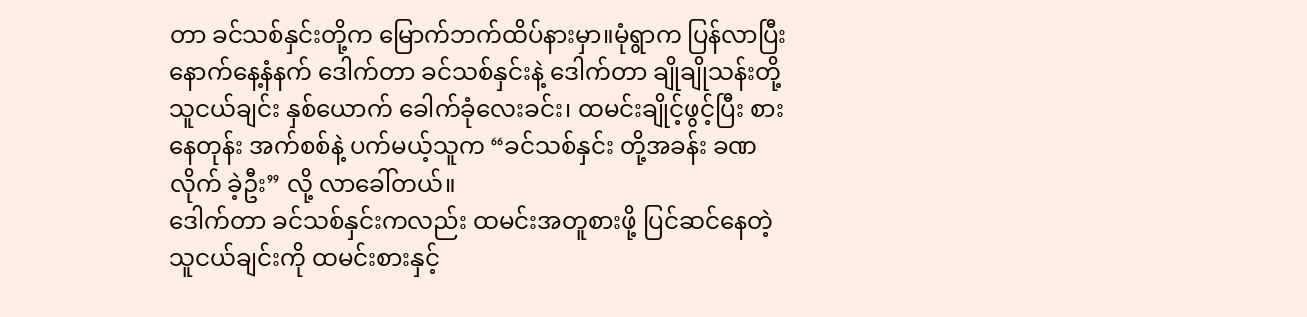တာ ခင်သစ်နှင်းတို့က မြောက်ဘက်ထိပ်နားမှာ။မုံရွာက ပြန်လာပြီး နောက်နေ့နံနက် ဒေါက်တာ ခင်သစ်နှင်းနဲ့ ဒေါက်တာ ချိုချိုသန်းတို့ သူငယ်ချင်း နှစ်ယောက် ခေါက်ခုံလေးခင်း၊ ထမင်းချိုင့်ဖွင့်ပြီး စားနေတုန်း အက်စစ်နဲ့ ပက်မယ့်သူက “ခင်သစ်နှင်း တို့အခန်း ခဏလိုက် ခဲ့ဦး” လို့ လာခေါ်တယ်။
ဒေါက်တာ ခင်သစ်နှင်းကလည်း ထမင်းအတူစားဖို့ ပြင်ဆင်နေတဲ့ သူငယ်ချင်းကို ထမင်းစားနှင့်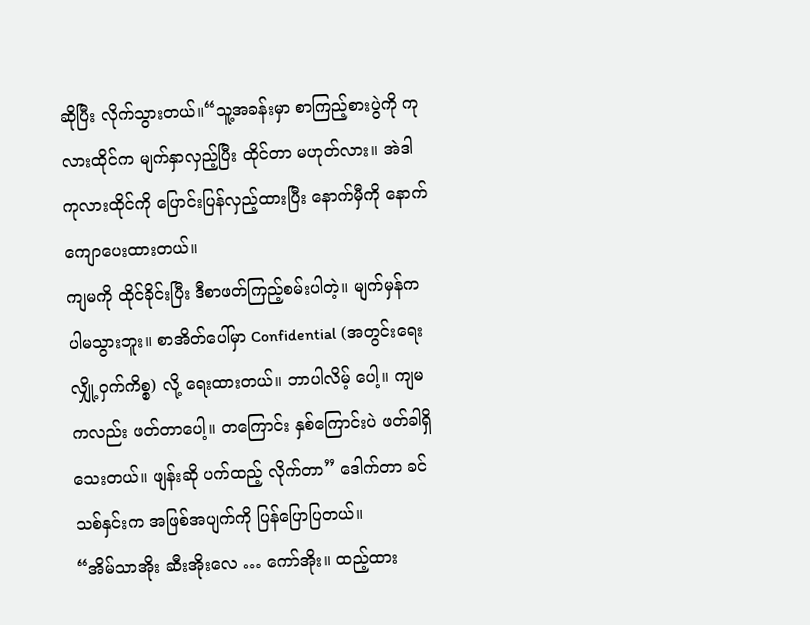ဆိုပြီး လိုက်သွားတယ်။“သူ့အခန်းမှာ စာကြည့်စားပွဲကို ကုလားထိုင်က မျက်နှာလှည့်ပြီး ထိုင်တာ မဟုတ်လား။ အဲဒါ ကုလားထိုင်ကို ပြောင်းပြန်လှည့်ထားပြီး နောက်မှီကို နောက်ကျောပေးထားတယ်။
ကျမကို ထိုင်ခိုင်းပြီး ဒီစာဖတ်ကြည့်စမ်းပါတဲ့။ မျက်မှန်က ပါမသွားဘူး။ စာအိတ်ပေါ်မှာ Confidential (အတွင်းရေး လျှို့ဝှက်ကိစ္စ) လို့ ရေးထားတယ်။ ဘာပါလိမ့် ပေါ့။ ကျမကလည်း ဖတ်တာပေါ့။ တကြောင်း နှစ်ကြောင်းပဲ ဖတ်ခါရှိသေးတယ်။ ဖျန်းဆို ပက်ထည့် လိုက်တာ” ဒေါက်တာ ခင်သစ်နှင်းက အဖြစ်အပျက်ကို ပြန်ပြောပြတယ်။
“အိမ်သာအိုး ဆီးအိုးလေ … ကော်အိုး။ ထည့်ထား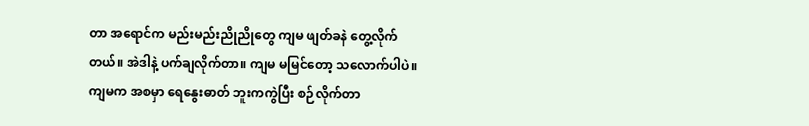တာ အရောင်က မည်းမည်းညိုညိုတွေ ကျမ ဖျတ်ခနဲ တွေ့လိုက် တယ်။ အဲဒါနဲ့ ပက်ချလိုက်တာ။ ကျမ မမြင်တော့ သလောက်ပါပဲ။ ကျမက အစမှာ ရေနွေးဓာတ် ဘူးကကွဲပြီး စဉ်လိုက်တာ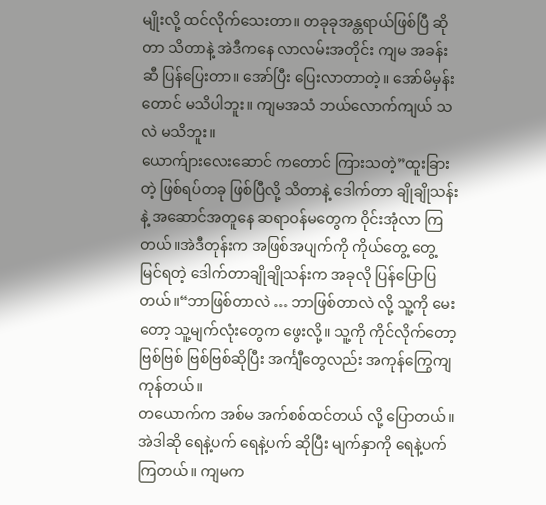မျိုးလို့ ထင်လိုက်သေးတာ။ တခုခုအန္တရာယ်ဖြစ်ပြီ ဆိုတာ သိတာနဲ့ အဲဒီကနေ လာလမ်းအတိုင်း ကျမ အခန်းဆီ ပြန်ပြေးတာ။ အော်ပြီး ပြေးလာတာတဲ့။ အော်မိမှန်းတောင် မသိပါဘူး။ ကျမအသံ ဘယ်လောက်ကျယ် သလဲ မသိဘူး။
ယောက်ျားလေးဆောင် ကတောင် ကြားသတဲ့”ထူးခြားတဲ့ ဖြစ်ရပ်တခု ဖြစ်ပြီလို့ သိတာနဲ့ ဒေါက်တာ ချိုချိုသန်းနဲ့ အဆောင်အတူနေ ဆရာဝန်မတွေက ဝိုင်းအုံလာ ကြတယ်။အဲဒီတုန်းက အဖြစ်အပျက်ကို ကိုယ်တွေ့ တွေ့မြင်ရတဲ့ ဒေါက်တာချိုချိုသန်းက အခုလို ပြန်ပြောပြတယ်။“ဘာဖြစ်တာလဲ … ဘာဖြစ်တာလဲ လို့ သူ့ကို မေးတော့ သူ့မျက်လုံးတွေက ဖွေးလို့။ သူ့ကို ကိုင်လိုက်တော့ ဗြစ်ဗြစ် ဗြစ်ဗြစ်ဆိုပြီး အင်္ကျီတွေလည်း အကုန်ကြွေကျကုန်တယ်။
တယောက်က အစ်မ အက်စစ်ထင်တယ် လို့ ပြောတယ်။ အဲဒါဆို ရေနဲ့ပက် ရေနဲ့ပက် ဆိုပြီး မျက်နှာကို ရေနဲ့ပက်ကြတယ်။ ကျမက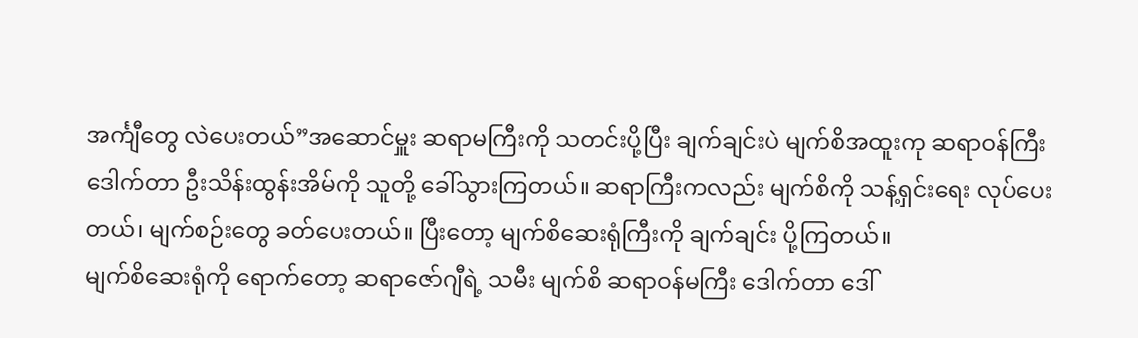အင်္ကျီတွေ လဲပေးတယ်”အဆောင်မှူး ဆရာမကြီးကို သတင်းပို့ပြီး ချက်ချင်းပဲ မျက်စိအထူးကု ဆရာဝန်ကြီး ဒေါက်တာ ဦးသိန်းထွန်းအိမ်ကို သူတို့ ခေါ်သွားကြတယ်။ ဆရာကြီးကလည်း မျက်စိကို သန့်ရှင်းရေး လုပ်ပေးတယ်၊ မျက်စဉ်းတွေ ခတ်ပေးတယ်။ ပြီးတော့ မျက်စိဆေးရုံကြီးကို ချက်ချင်း ပို့ကြတယ်။
မျက်စိဆေးရုံကို ရောက်တော့ ဆရာဇော်ဂျီရဲ့ သမီး မျက်စိ ဆရာဝန်မကြီး ဒေါက်တာ ဒေါ်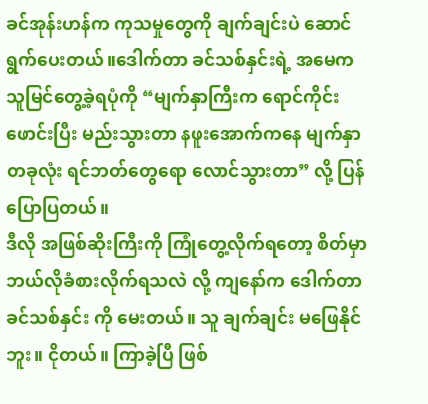ခင်အုန်းဟန်က ကုသမှုတွေကို ချက်ချင်းပဲ ဆောင်ရွက်ပေးတယ်။ဒေါက်တာ ခင်သစ်နှင်းရဲ့ အမေက သူမြင်တွေ့ခဲ့ရပုံကို “မျက်နှာကြီးက ရောင်ကိုင်းဖောင်းပြီး မည်းသွားတာ နဖူးအောက်ကနေ မျက်နှာ တခုလုံး ရင်ဘတ်တွေရော လောင်သွားတာ” လို့ ပြန်ပြောပြတယ်။
ဒီလို အဖြစ်ဆိုးကြီးကို ကြုံတွေ့လိုက်ရတော့ စိတ်မှာ ဘယ်လိုခံစားလိုက်ရသလဲ လို့ ကျနော်က ဒေါက်တာ ခင်သစ်နှင်း ကို မေးတယ်။ သူ ချက်ချင်း မဖြေနိုင်ဘူး။ ငိုတယ်။ ကြာခဲ့ပြီ ဖြစ်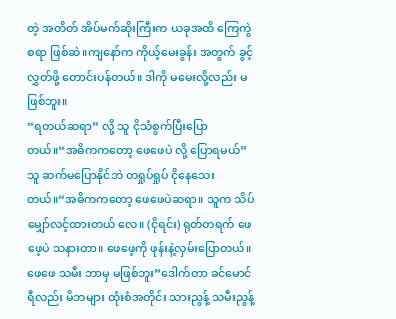တဲ့ အတိတ် အိပ်မက်ဆိုးကြီးက ယခုအထိ ကြေကွဲစရာ ဖြစ်ဆဲ။ကျနော်က ကိုယ့်မေးခွန်း အတွက် ခွင့်လွှတ်ဖို့ တောင်းပန်တယ်။ ဒါကို မမေးလို့လည်း မဖြစ်ဘူး။
“ရတယ်ဆရာ” လို့ သူ ငိုသံစွက်ပြီးပြောတယ်။“အဓိကကတော့ ဖေဖေပဲ လို့ ပြောရမယ်”သူ ဆက်မပြောနိုင်ဘဲ တရှုပ်ရှုပ် ငိုနေသေး တယ်။“အဓိကကတော့ ဖေဖေပဲဆရာ။ သူက သိပ် မျှော်လင့်ထားတယ် လေ။ (ငိုရင်း) ရုတ်တရက် ဖေဖေ့ပဲ သနားတာ။ ဖေဖေ့ကို ဖုန်းနဲ့လှမ်းပြောတယ်။ ဖေဖေ သမီး ဘာမှ မဖြစ်ဘူး”ဒေါက်တာ ခင်မောင်ရီလည်း မိဘများ ထုံးစံအတိုင်း သားညွန့် သမီးညွန့်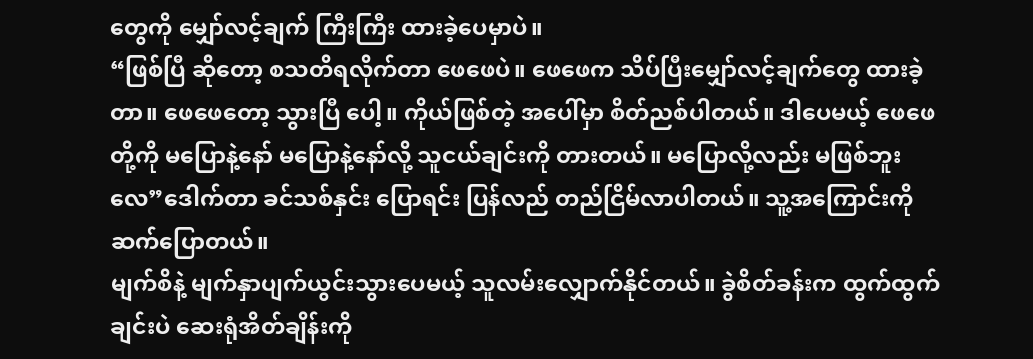တွေကို မျှော်လင့်ချက် ကြီးကြီး ထားခဲ့ပေမှာပဲ။
“ဖြစ်ပြီ ဆိုတော့ စသတိရလိုက်တာ ဖေဖေပဲ။ ဖေဖေက သိပ်ပြီးမျှော်လင့်ချက်တွေ ထားခဲ့တာ။ ဖေဖေတော့ သွားပြီ ပေါ့။ ကိုယ်ဖြစ်တဲ့ အပေါ်မှာ စိတ်ညစ်ပါတယ်။ ဒါပေမယ့် ဖေဖေတို့ကို မပြောနဲ့နော် မပြောနဲ့နော်လို့ သူငယ်ချင်းကို တားတယ်။ မပြောလို့လည်း မဖြစ်ဘူးလေ”ဒေါက်တာ ခင်သစ်နှင်း ပြောရင်း ပြန်လည် တည်ငြိမ်လာပါတယ်။ သူ့အကြောင်းကို ဆက်ပြောတယ်။
မျက်စိနဲ့ မျက်နှာပျက်ယွင်းသွားပေမယ့် သူလမ်းလျှောက်နိုင်တယ်။ ခွဲစိတ်ခန်းက ထွက်ထွက်ချင်းပဲ ဆေးရုံအိတ်ချိန်းကို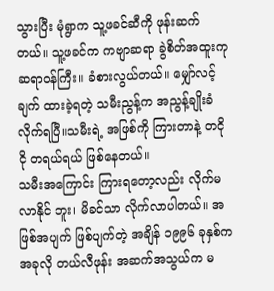သွားပြီး မုံရွာက သူ့ဖခင်ဆီကို ဖုန်းဆက်တယ်။ သူ့ဖခင်က ကဗျာဆရာ ခွဲစိတ်အထူးကု ဆရာဝန်ကြီး။ ခံစားလွယ်တယ်။ မျှော်လင့်ချက် ထားခဲ့ရတဲ့ သမီးညွန့်က အညွန့်ချိုးခံ လိုက်ရပြီ။သမီးရဲ့ အဖြစ်ကို ကြားတာနဲ့ တငိုငို တရယ်ရယ် ဖြစ်နေတယ်။
သမီးအကြောင်း ကြားရတော့လည်း လိုက်မလာနိုင် ဘူး၊ မိခင်သာ လိုက်လာပါတယ်။ အဖြစ်အပျက် ဖြစ်ပျက်တဲ့ အချိန် ၁၉၉၆ ခုနှစ်က အခုလို တယ်လီဖုန်း အဆက်အသွယ်က မ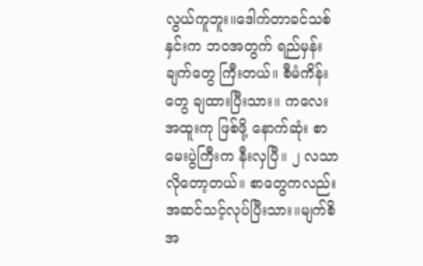လွယ်ကူဘူး။ဒေါက်တာခင်သစ်နှင်းက ဘဝအတွက် ရည်မှန်း ချက်တွေ ကြီးတယ်။ စီမံကိန်းတွေ ချထားပြီးသား။ ကလေးအထူးကု ဖြစ်ဖို့ နောက်ဆုံး စာမေးပွဲကြီးက နီးလှပြီ။ ၂ လသာ လိုတော့တယ်။ စာတွေကလည်း အဆင်သင့်လုပ်ပြီးသား။မျက်စိအ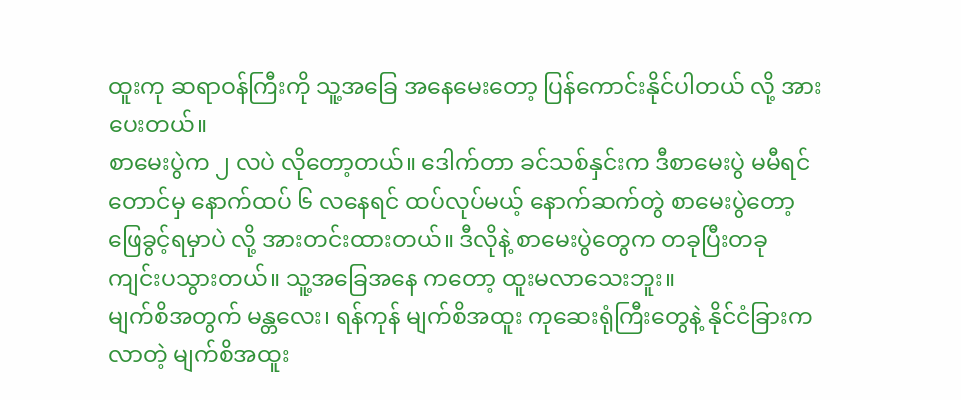ထူးကု ဆရာဝန်ကြီးကို သူ့အခြေ အနေမေးတော့ ပြန်ကောင်းနိုင်ပါတယ် လို့ အားပေးတယ်။
စာမေးပွဲက ၂ လပဲ လိုတော့တယ်။ ဒေါက်တာ ခင်သစ်နှင်းက ဒီစာမေးပွဲ မမီရင်တောင်မှ နောက်ထပ် ၆ လနေရင် ထပ်လုပ်မယ့် နောက်ဆက်တွဲ စာမေးပွဲတော့ ဖြေခွင့်ရမှာပဲ လို့ အားတင်းထားတယ်။ ဒီလိုနဲ့ စာမေးပွဲတွေက တခုပြီးတခု ကျင်းပသွားတယ်။ သူ့အခြေအနေ ကတော့ ထူးမလာသေးဘူး။
မျက်စိအတွက် မန္တလေး၊ ရန်ကုန် မျက်စိအထူး ကုဆေးရုံကြီးတွေနဲ့ နိုင်ငံခြားကလာတဲ့ မျက်စိအထူး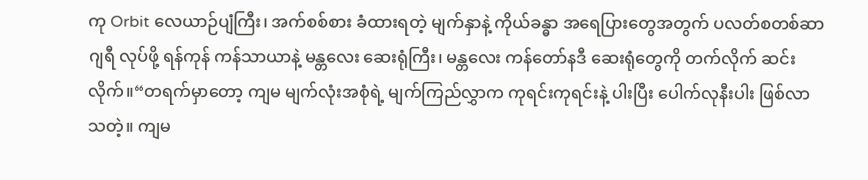ကု Orbit လေယာဉ်ပျံကြီး၊ အက်စစ်စား ခံထားရတဲ့ မျက်နှာနဲ့ ကိုယ်ခန္ဓာ အရေပြားတွေအတွက် ပလတ်စတစ်ဆာဂျရီ လုပ်ဖို့ ရန်ကုန် ကန်သာယာနဲ့ မန္တလေး ဆေးရုံကြီး၊ မန္တလေး ကန်တော်နဒီ ဆေးရုံတွေကို တက်လိုက် ဆင်းလိုက်။“တရက်မှာတော့ ကျမ မျက်လုံးအစုံရဲ့ မျက်ကြည်လွှာက ကုရင်းကုရင်းနဲ့ ပါးပြီး ပေါက်လုနီးပါး ဖြစ်လာသတဲ့။ ကျမ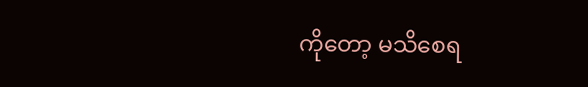ကိုတော့ မသိစေရ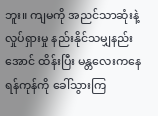ဘူး။ ကျမကို အညင်သာဆုံးနဲ့ လှုပ်ရှားမှု နည်းနိုင်သမျှနည်းအောင် ထိန်းပြီး မန္တလေးကနေ ရန်ကုန်ကို ခေါ်သွားကြ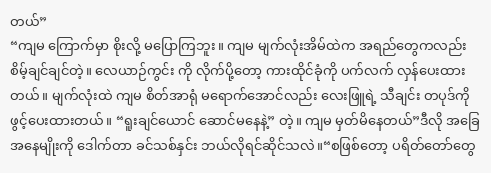တယ်”
“ကျမ ကြောက်မှာ စိုးလို့ မပြောကြဘူး။ ကျမ မျက်လုံးအိမ်ထဲက အရည်တွေကလည်း စိမ့်ချင်ချင်တဲ့။ လေယာဉ်ကွင်း ကို လိုက်ပို့တော့ ကားထိုင်ခုံကို ပက်လက် လှန်ပေးထားတယ်။ မျက်လုံးထဲ ကျမ စိတ်အာရုံ မရောက်အောင်လည်း လေးဖြူရဲ့ သီချင်း တပုဒ်ကို ဖွင့်ပေးထားတယ်။ “ရူးချင်ယောင် ဆောင်မနေနဲ့” တဲ့။ ကျမ မှတ်မိနေတယ်”ဒီလို အခြေအနေမျိုးကို ဒေါက်တာ ခင်သစ်နှင်း ဘယ်လိုရင်ဆိုင်သလဲ။“စဖြစ်တော့ ပရိတ်တော်တွေ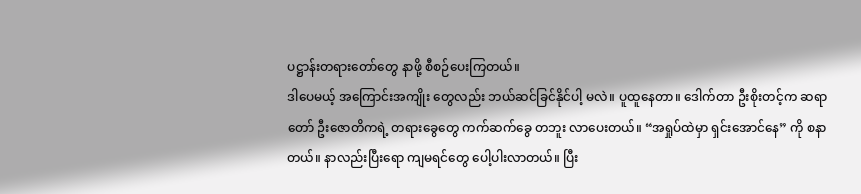ပဋ္ဌာန်းတရားတော်တွေ နာဖို့ စီစဉ်ပေးကြတယ်။
ဒါပေမယ့် အကြောင်းအကျိုး တွေလည်း ဘယ်ဆင်ခြင်နိုင်ပါ့ မလဲ။ ပူထူနေတာ။ ဒေါက်တာ ဦးစိုးတင့်က ဆရာတော် ဦးဇောတိကရဲ့ တရားခွေတွေ ကက်ဆက်ခွေ တဘူး လာပေးတယ်။ “အရှုပ်ထဲမှာ ရှင်းအောင်နေ” ကို စနာတယ်။ နာလည်းပြီးရော ကျမရင်တွေ ပေါ့ပါးလာတယ်။ ပြီး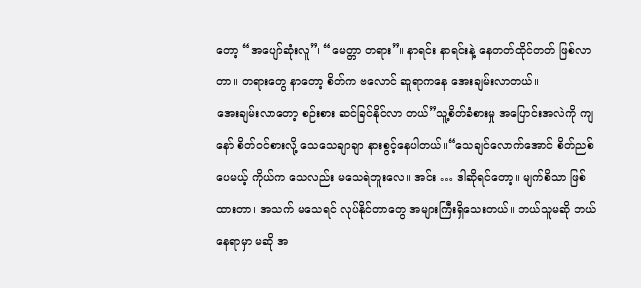တော့ “အပျော်ဆုံးလူ”၊ “မေတ္တာ တရား”။ နာရင်း နာရင်းနဲ့ နေတတ်ထိုင်တတ် ဖြစ်လာတာ။ တရားတွေ နာတော့ စိတ်က ဗလောင် ဆူရာကနေ အေးချမ်းလာတယ်။
အေးချမ်းလာတော့ စဉ်းစား ဆင်ခြင်နိုင်လာ တယ်”သူ့စိတ်ခံစားမှု အပြောင်းအလဲကို ကျနော် စိတ်ဝင်စားလို့ သေသေချာချာ နားစွင့်နေပါတယ်။“သေချင်လောက်အောင် စိတ်ညစ်ပေမယ့် ကိုယ်က သေလည်း မသေရဲဘူးလေ။ အင်း … ဒါဆိုရင်တော့။ မျက်စိသာ ဖြစ်ထားတာ၊ အသက် မသေရင် လုပ်နိုင်တာတွေ အများကြီးရှိသေးတယ်။ ဘယ်သူမဆို ဘယ်နေရာမှာ မဆို အ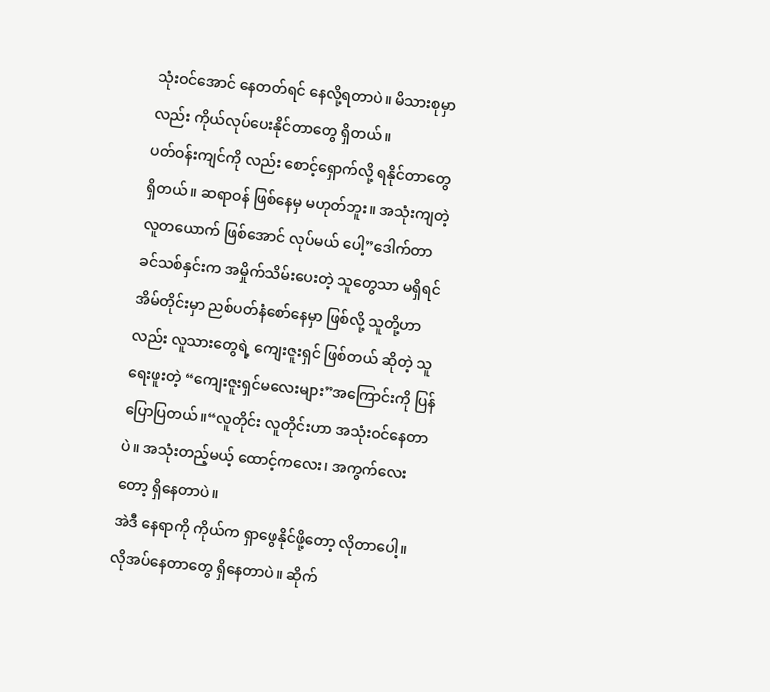သုံးဝင်အောင် နေတတ်ရင် နေလို့ရတာပဲ။ မိသားစုမှာလည်း ကိုယ်လုပ်ပေးနိုင်တာတွေ ရှိတယ်။
ပတ်ဝန်းကျင်ကို လည်း စောင့်ရှောက်လို့ ရနိုင်တာတွေ ရှိတယ်။ ဆရာဝန် ဖြစ်နေမှ မဟုတ်ဘူး။ အသုံးကျတဲ့ လူတယောက် ဖြစ်အောင် လုပ်မယ် ပေါ့”ဒေါက်တာ ခင်သစ်နှင်းက အမှိုက်သိမ်းပေးတဲ့ သူတွေသာ မရှိရင် အိမ်တိုင်းမှာ ညစ်ပတ်နံစော်နေမှာ ဖြစ်လို့ သူတို့ဟာလည်း လူသားတွေရဲ့ ကျေးဇူးရှင် ဖြစ်တယ် ဆိုတဲ့ သူရေးဖူးတဲ့ “ကျေးဇူးရှင်မလေးများ”အကြောင်းကို ပြန်ပြောပြတယ်။“လူတိုင်း လူတိုင်းဟာ အသုံးဝင်နေတာပဲ။ အသုံးတည့်မယ့် ထောင့်ကလေး၊ အကွက်လေးတော့ ရှိနေတာပဲ။
အဲဒီ နေရာကို ကိုယ်က ရှာဖွေနိုင်ဖို့တော့ လိုတာပေါ့။ လိုအပ်နေတာတွေ ရှိနေတာပဲ။ ဆိုက်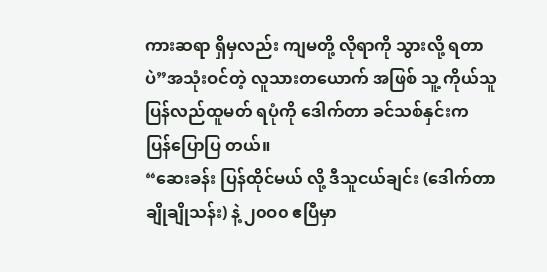ကားဆရာ ရှိမှလည်း ကျမတို့ လိုရာကို သွားလို့ ရတာပဲ”အသုံးဝင်တဲ့ လူသားတယောက် အဖြစ် သူ့ ကိုယ်သူ ပြန်လည်ထူမတ် ရပုံကို ဒေါက်တာ ခင်သစ်နှင်းက ပြန်ပြောပြ တယ်။
“ဆေးခန်း ပြန်ထိုင်မယ် လို့ ဒီသူငယ်ချင်း (ဒေါက်တာ ချိုချိုသန်း) နဲ့ ၂၀ဝ၀ ဧပြီမှာ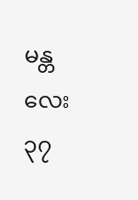မန္တလေး ၃၇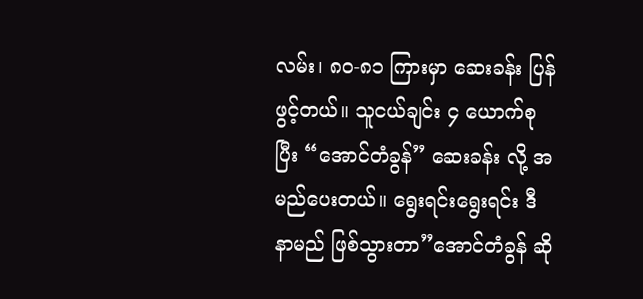လမ်း၊ ၈၀-၈၁ ကြားမှာ ဆေးခန်း ပြန်ဖွင့်တယ်။ သူငယ်ချင်း ၄ ယောက်စုပြီး “အောင်တံခွန်” ဆေးခန်း လို့ အမည်ပေးတယ်။ ရွေးရင်းရွေးရင်း ဒီနာမည် ဖြစ်သွားတာ”အောင်တံခွန် ဆို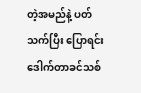တဲ့အမည်နဲ့ ပတ်သက်ပြီး ပြောရင်း ဒေါက်တာခင်သစ်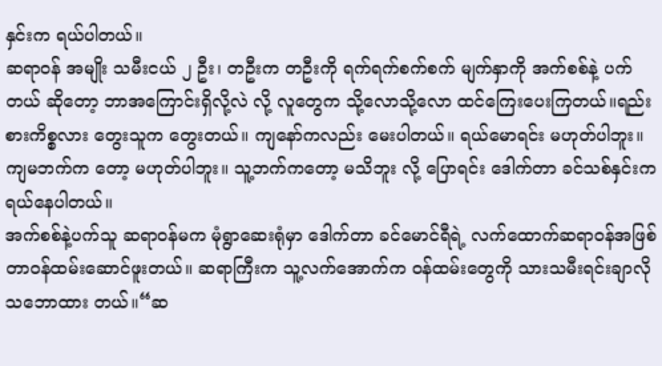နှင်းက ရယ်ပါတယ်။
ဆရာဝန် အမျိုး သမီးငယ် ၂ ဦး၊ တဦးက တဦးကို ရက်ရက်စက်စက် မျက်နှာကို အက်စစ်နဲ့ ပက်တယ် ဆိုတော့ ဘာအကြောင်းရှိလို့လဲ လို့ လူတွေက သို့လောသို့လော ထင်ကြေးပေးကြတယ်။ရည်းစားကိစ္စလား တွေးသူက တွေးတယ်။ ကျနော်ကလည်း မေးပါတယ်။ ရယ်မောရင်း မဟုတ်ပါဘူး။ ကျမဘက်က တော့ မဟုတ်ပါဘူး။ သူ့ဘက်ကတော့ မသိဘူး လို့ ပြောရင်း ဒေါက်တာ ခင်သစ်နှင်းက ရယ်နေပါတယ်။
အက်စစ်နဲ့ပက်သူ ဆရာဝန်မက မုံရွာဆေးရုံမှာ ဒေါက်တာ ခင်မောင်ရီရဲ့ လက်ထောက်ဆရာဝန်အဖြစ် တာဝန်ထမ်းဆောင်ဖူးတယ်။ ဆရာကြီးက သူ့လက်အောက်က ဝန်ထမ်းတွေကို သားသမီးရင်းချာလို သဘောထား တယ်။“ဆ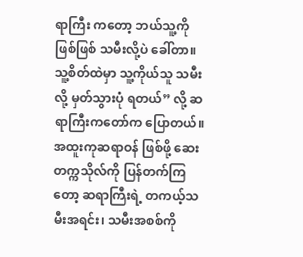ရာကြီး ကတော့ ဘယ်သူ့ကို ဖြစ်ဖြစ် သမီးလို့ပဲ ခေါ်တာ။ သူ့စိတ်ထဲမှာ သူ့ကိုယ်သူ သမီးလို့ မှတ်သွားပုံ ရတယ်” လို့ ဆရာကြီးကတော်က ပြောတယ်။
အထူးကုဆရာဝန် ဖြစ်ဖို့ ဆေးတက္ကသိုလ်ကို ပြန်တက်ကြတော့ ဆရာကြီးရဲ့ တကယ့်သမီးအရင်း၊ သမီးအစစ်ကို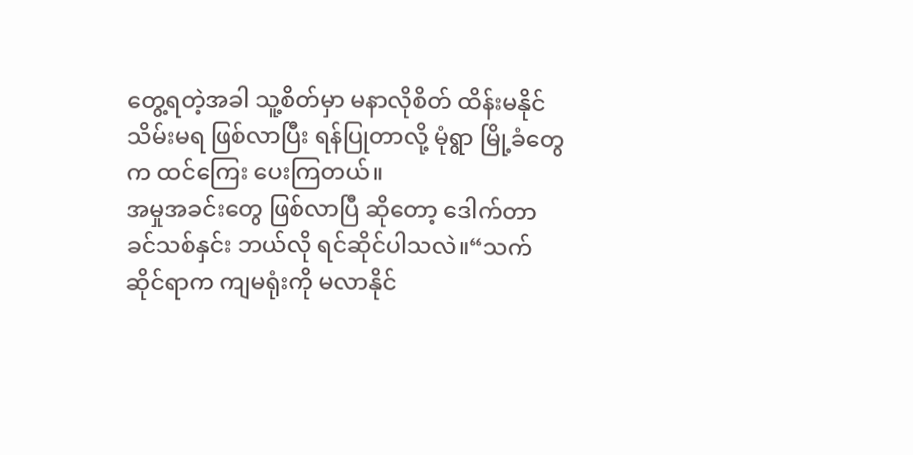တွေ့ရတဲ့အခါ သူ့စိတ်မှာ မနာလိုစိတ် ထိန်းမနိုင်သိမ်းမရ ဖြစ်လာပြီး ရန်ပြုတာလို့ မုံရွာ မြို့ခံတွေက ထင်ကြေး ပေးကြတယ်။
အမှုအခင်းတွေ ဖြစ်လာပြီ ဆိုတော့ ဒေါက်တာ ခင်သစ်နှင်း ဘယ်လို ရင်ဆိုင်ပါသလဲ။“သက်ဆိုင်ရာက ကျမရုံးကို မလာနိုင်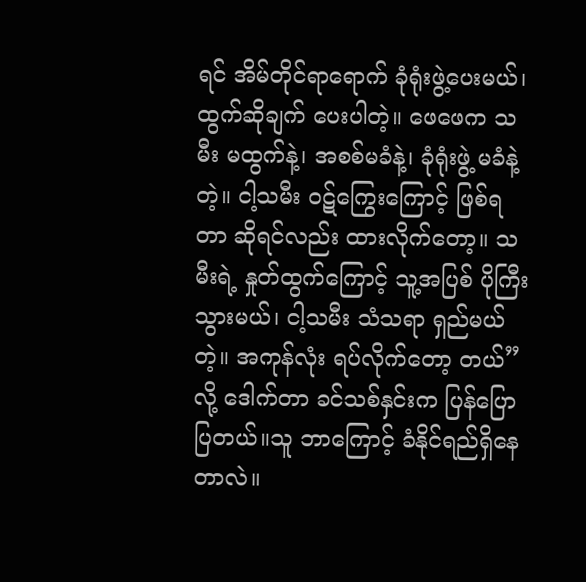ရင် အိမ်တိုင်ရာရောက် ခုံရုံးဖွဲ့ပေးမယ်၊ ထွက်ဆိုချက် ပေးပါတဲ့။ ဖေဖေက သမီး မထွက်နဲ့၊ အစစ်မခံနဲ့၊ ခုံရုံးဖွဲ့ မခံနဲ့ တဲ့။ ငါ့သမီး ဝဋ်ကြွေးကြောင့် ဖြစ်ရတာ ဆိုရင်လည်း ထားလိုက်တော့။ သမီးရဲ့ နှုတ်ထွက်ကြောင့် သူ့အပြစ် ပိုကြီးသွားမယ်၊ ငါ့သမီး သံသရာ ရှည်မယ် တဲ့။ အကုန်လုံး ရပ်လိုက်တော့ တယ်” လို့ ဒေါက်တာ ခင်သစ်နှင်းက ပြန်ပြောပြတယ်။သူ ဘာကြောင့် ခံနိုင်ရည်ရှိနေတာလဲ။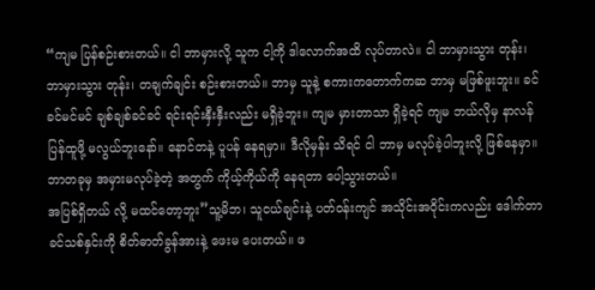“ကျမ ပြန်စဉ်းစားတယ်။ ငါ ဘာမှားလို့ သူက ငါ့ကို ဒါလောက်အထိ လုပ်တာလဲ။ ငါ ဘာမှားသွား တုန်း၊ ဘာမှားသွား တုန်း၊ တချက်ချင်း စဉ်းစားတယ်။ ဘာမှ သူနဲ့ စကားကတောက်ကဆ ဘာမှ မဖြစ်ဖူးဘူး။ ခင်ခင်မင်မင် ချစ်ချစ်ခင်ခင် ရင်းရင်းနှီးနှီးလည်း မရှိခဲ့ဘူး။ ကျမ မှားတာသာ ရှိခဲ့ရင် ကျမ ဘယ်လိုမှ နာလန်ပြန်ထူဖို့ မလွယ်ဘူးနော်။ နောင်တနဲ့ ပူပန် နေရမှာ။ ဒီလိုမှန်း သိရင် ငါ ဘာမှ မလုပ်ခဲ့ပါဘူးလို့ ဖြစ်နေမှာ။ ဘာတခုမှ အမှားမလုပ်ခဲ့တဲ့ အတွက် ကိုယ့်ကိုယ်ကို နေရတာ ပေါ့သွားတယ်။
အပြစ်ရှိတယ် လို့ မထင်တော့ဘူး”သူ့မိဘ၊ သူငယ်ချင်းနဲ့ ပတ်ဝန်းကျင် အသိုင်းအဝိုင်းကလည်း ဒေါက်တာခင်သစ်နှင်းကို စိတ်ဓာတ်ခွန်အားနဲ့ ဖေးမ ပေးတယ်။ ဖ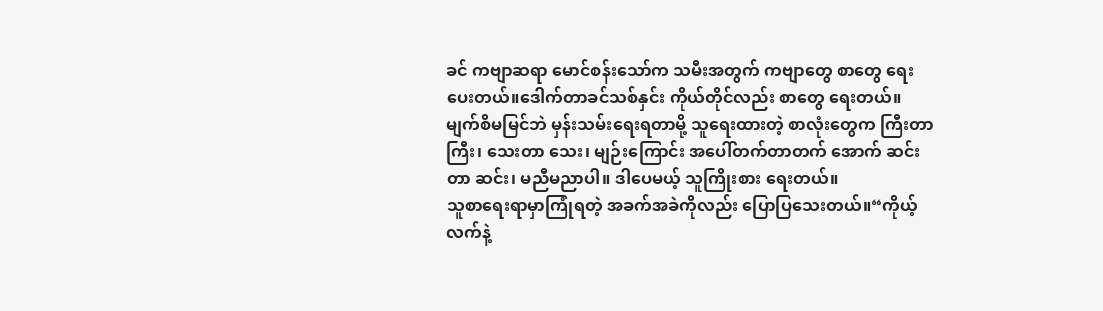ခင် ကဗျာဆရာ မောင်စန်းသော်က သမီးအတွက် ကဗျာတွေ စာတွေ ရေးပေးတယ်။ဒေါက်တာခင်သစ်နှင်း ကိုယ်တိုင်လည်း စာတွေ ရေးတယ်။ မျက်စိမမြင်ဘဲ မှန်းသမ်းရေးရတာမို့ သူရေးထားတဲ့ စာလုံးတွေက ကြီးတာကြီး၊ သေးတာ သေး၊ မျဉ်းကြောင်း အပေါ်တက်တာတက် အောက် ဆင်းတာ ဆင်း၊ မညီမညာပါ။ ဒါပေမယ့် သူကြိုးစား ရေးတယ်။
သူစာရေးရာမှာကြုံရတဲ့ အခက်အခဲကိုလည်း ပြောပြသေးတယ်။“ကိုယ့်လက်နဲ့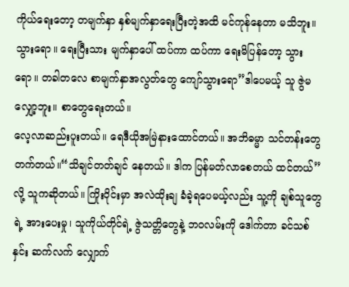ကိုယ်ရေးတော့ တမျက်နှာ နှစ်မျက်နှာရေးပြီးတဲ့အထိ မင်ကုန်နေတာ မသိဘူး။ သွားရော။ ရေးပြီးသား မျက်နှာပေါ် ထပ်ကာ ထပ်ကာ ရေးမိပြန်တော့ သွားရော။ တခါတလေ စာမျက်နှာအလွတ်တွေ ကျော်သွားရော”ဒါပေမယ့် သူ ဇွဲမလျှော့ဘူး။ စာတွေရေးတယ်။
လေ့လာဆည်းပူးတယ်။ ရေဒီယိုအမြဲနားထောင်တယ်။ အဘိဓမ္မာ သင်တန်းတွေတက်တယ်။“သိချင်တတ်ချင် နေတယ်။ ဒါက ပြန်မတ်လာစေတယ် ထင်တယ်” လို့ သူကဆိုတယ်။ ကြိုးဝိုင်းမှာ အလဲထိုးချ ခံခဲ့ရပေမယ့်လည်း သူ့ကို ချစ်သူတွေရဲ့ အားပေးမှု၊ သူကိုယ်တိုင်ရဲ့ ဇွဲသတ္တိတွေနဲ့ ဘဝလမ်းကို ဒေါက်တာ ခင်သစ်နှင်း ဆက်လက် လျှောက်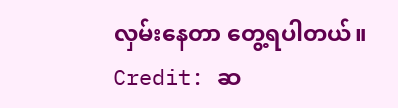လှမ်းနေတာ တွေ့ရပါတယ်။
Credit: ဆ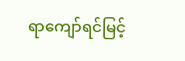ရာကျော်ရင်မြင့်